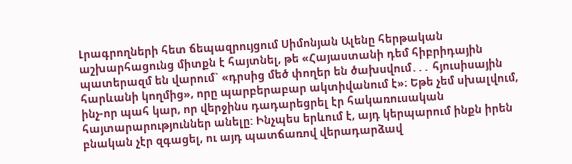Լրագրողների հետ ճեպազրույցում Սիմոնյան Ալենը հերթական աշխարհացունց միտքն է հայտնել, թե «Հայաստանի դեմ հիբրիդային պատերազմ են վարում` «դրսից մեծ փողեր են ծախսվում․․․ հյուսիսային հարևանի կողմից», որը պարբերաբար ակտիվանում է»։ Եթե չեմ սխալվում, ինչ-որ պահ կար, որ վերջինս դադարեցրել էր հակառուսական հայտարարություններ անելը: Ինչպես երևում է, այդ կերպարում ինքն իրեն բնական չէր զգացել, ու այդ պատճառով վերադարձավ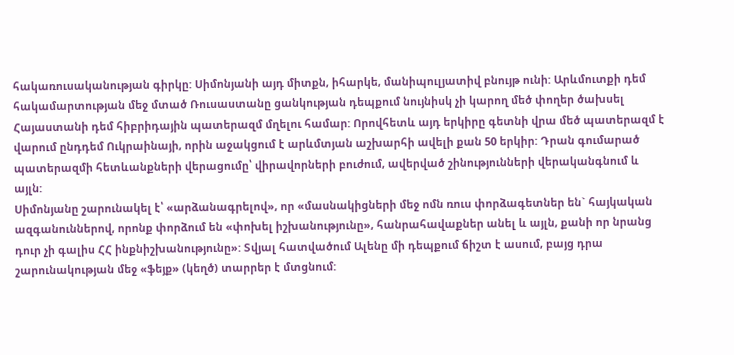հակառուսականության գիրկը: Սիմոնյանի այդ միտքն, իհարկե, մանիպուլյատիվ բնույթ ունի: Արևմուտքի դեմ հակամարտության մեջ մտած Ռուսաստանը ցանկության դեպքում նույնիսկ չի կարող մեծ փողեր ծախսել Հայաստանի դեմ հիբրիդային պատերազմ մղելու համար: Որովհետև այդ երկիրը գետնի վրա մեծ պատերազմ է վարում ընդդեմ Ուկրաինայի, որին աջակցում է արևմտյան աշխարհի ավելի քան 50 երկիր: Դրան գումարած պատերազմի հետևանքների վերացումը՝ վիրավորների բուժում, ավերված շինությունների վերականգնում և այլն:
Սիմոնյանը շարունակել է՝ «արձանագրելով», որ «մասնակիցների մեջ ոմն ռուս փորձագետներ են` հայկական ազգանուններով, որոնք փորձում են «փոխել իշխանությունը», հանրահավաքներ անել և այլն, քանի որ նրանց դուր չի գալիս ՀՀ ինքնիշխանությունը»: Տվյալ հատվածում Ալենը մի դեպքում ճիշտ է ասում, բայց դրա շարունակության մեջ «ֆեյք» (կեղծ) տարրեր է մտցնում: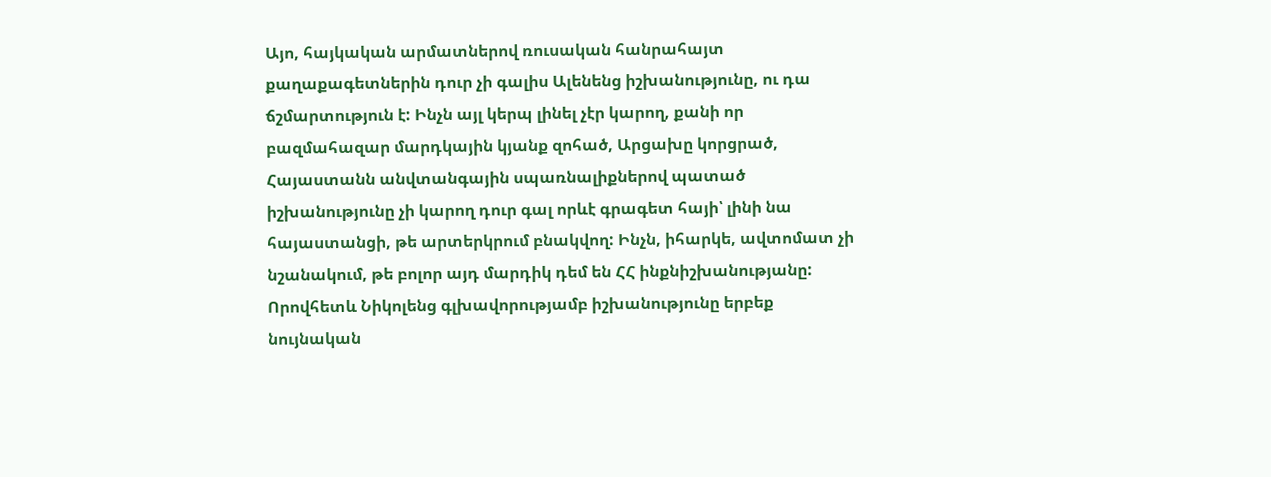Այո, հայկական արմատներով ռուսական հանրահայտ քաղաքագետներին դուր չի գալիս Ալենենց իշխանությունը, ու դա ճշմարտություն է: Ինչն այլ կերպ լինել չէր կարող, քանի որ բազմահազար մարդկային կյանք զոհած, Արցախը կորցրած, Հայաստանն անվտանգային սպառնալիքներով պատած իշխանությունը չի կարող դուր գալ որևէ գրագետ հայի՝ լինի նա հայաստանցի, թե արտերկրում բնակվող: Ինչն, իհարկե, ավտոմատ չի նշանակում, թե բոլոր այդ մարդիկ դեմ են ՀՀ ինքնիշխանությանը: Որովհետև Նիկոլենց գլխավորությամբ իշխանությունը երբեք նույնական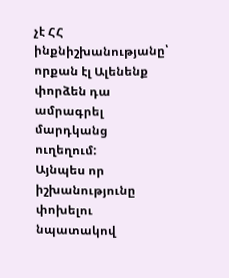չէ ՀՀ ինքնիշխանությանը՝ որքան էլ Ալենենք փորձեն դա ամրագրել մարդկանց ուղեղում:
Այնպես որ իշխանությունը փոխելու նպատակով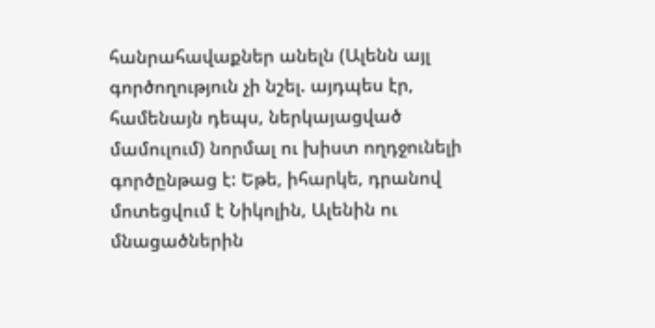հանրահավաքներ անելն (Ալենն այլ գործողություն չի նշել. այդպես էր, համենայն դեպս, ներկայացված մամուլում) նորմալ ու խիստ ողդջունելի գործընթաց է: Եթե, իհարկե, դրանով մոտեցվում է Նիկոլին, Ալենին ու մնացածներին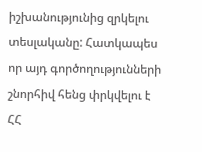իշխանությունից զրկելու տեսլականը: Հատկապես որ այդ գործողությունների շնորհիվ հենց փրկվելու է ՀՀ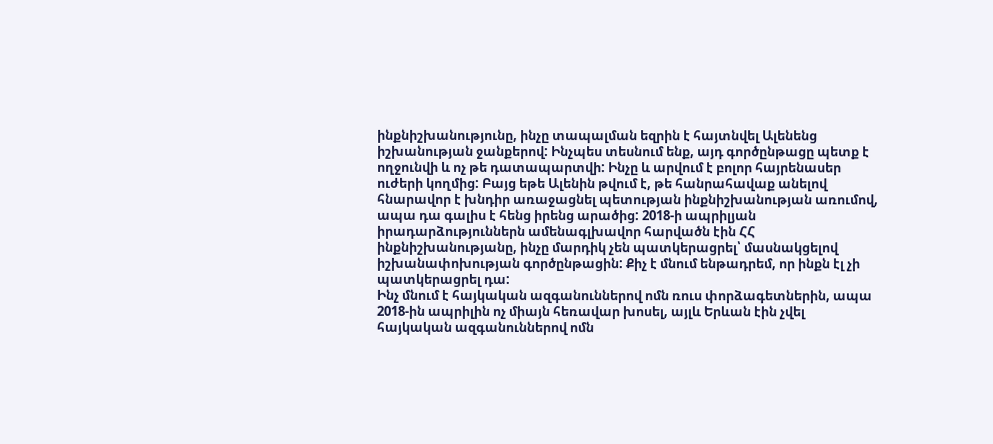ինքնիշխանությունը, ինչը տապալման եզրին է հայտնվել Ալենենց իշխանության ջանքերով: Ինչպես տեսնում ենք, այդ գործընթացը պետք է ողջունվի և ոչ թե դատապարտվի: Ինչը և արվում է բոլոր հայրենասեր ուժերի կողմից: Բայց եթե Ալենին թվում է, թե հանրահավաք անելով հնարավոր է խնդիր առաջացնել պետության ինքնիշխանության առումով, ապա դա գալիս է հենց իրենց արածից: 2018-ի ապրիլյան իրադարձություններն ամենագլխավոր հարվածն էին ՀՀ ինքնիշխանությանը, ինչը մարդիկ չեն պատկերացրել՝ մասնակցելով իշխանափոխության գործընթացին: Քիչ է մնում ենթադրեմ, որ ինքն էլ չի պատկերացրել դա:
Ինչ մնում է հայկական ազգանուններով ոմն ռուս փորձագետներին, ապա 2018-ին ապրիլին ոչ միայն հեռավար խոսել, այլև Երևան էին չվել հայկական ազգանուններով ոմն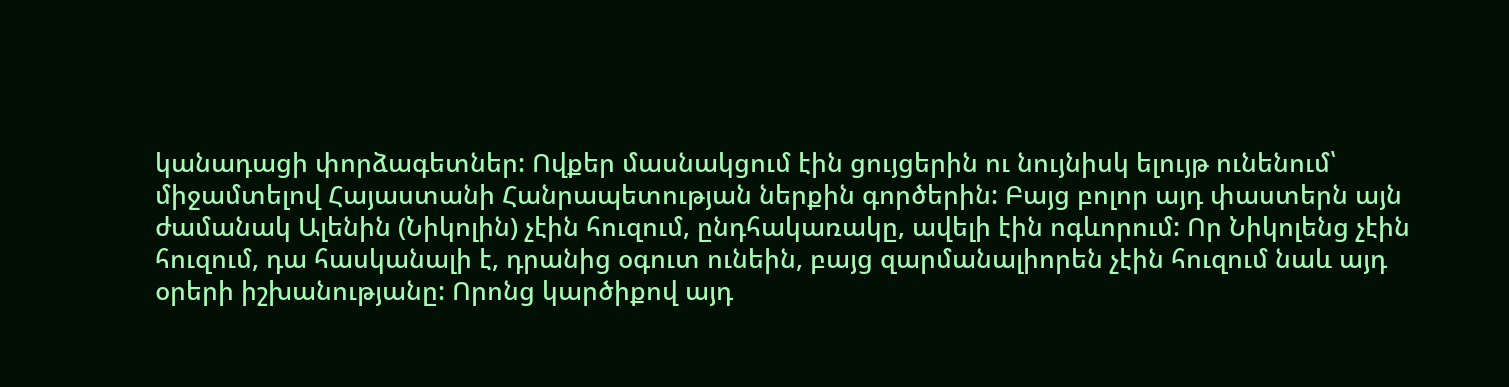կանադացի փորձագետներ: Ովքեր մասնակցում էին ցույցերին ու նույնիսկ ելույթ ունենում՝ միջամտելով Հայաստանի Հանրապետության ներքին գործերին: Բայց բոլոր այդ փաստերն այն ժամանակ Ալենին (Նիկոլին) չէին հուզում, ընդհակառակը, ավելի էին ոգևորում: Որ Նիկոլենց չէին հուզում, դա հասկանալի է, դրանից օգուտ ունեին, բայց զարմանալիորեն չէին հուզում նաև այդ օրերի իշխանությանը: Որոնց կարծիքով այդ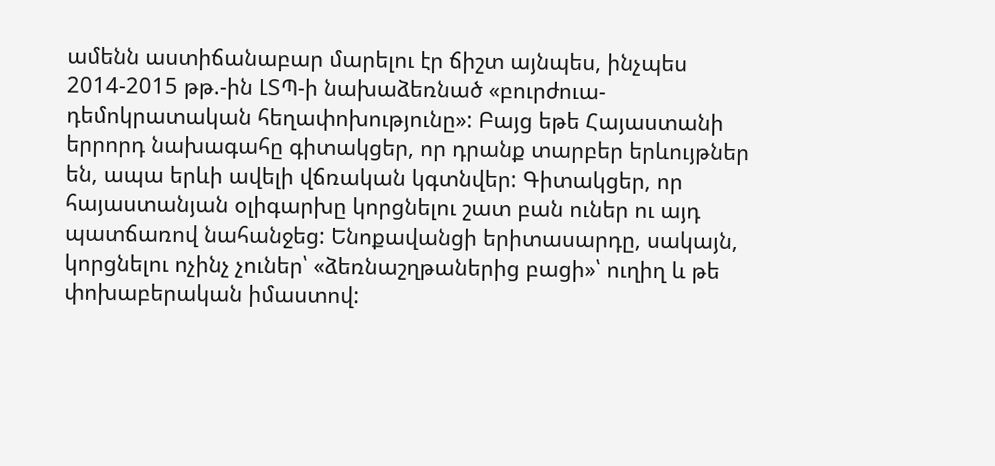ամենն աստիճանաբար մարելու էր ճիշտ այնպես, ինչպես 2014-2015 թթ.-ին ԼՏՊ-ի նախաձեռնած «բուրժուա-դեմոկրատական հեղափոխությունը»: Բայց եթե Հայաստանի երրորդ նախագահը գիտակցեր, որ դրանք տարբեր երևույթներ են, ապա երևի ավելի վճռական կգտնվեր: Գիտակցեր, որ հայաստանյան օլիգարխը կորցնելու շատ բան ուներ ու այդ պատճառով նահանջեց: Ենոքավանցի երիտասարդը, սակայն, կորցնելու ոչինչ չուներ՝ «ձեռնաշղթաներից բացի»՝ ուղիղ և թե փոխաբերական իմաստով: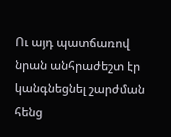Ու այդ պատճառով նրան անհրաժեշտ էր կանգնեցնել շարժման հենց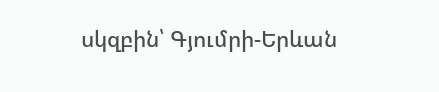սկզբին՝ Գյումրի-Երևան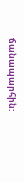ճանապարհին: